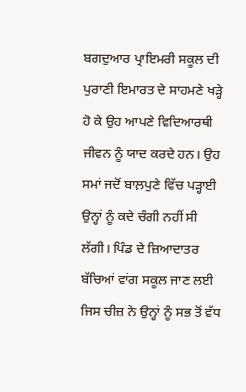ਬਗਦੁਆਰ ਪ੍ਰਾਇਮਰੀ ਸਕੂਲ ਦੀ ਪੁਰਾਣੀ ਇਮਾਰਤ ਦੇ ਸਾਹਮਣੇ ਖੜ੍ਹੇ ਹੋ ਕੇ ਉਹ ਆਪਣੇ ਵਿਦਿਆਰਥੀ ਜੀਵਨ ਨੂੰ ਯਾਦ ਕਰਦੇ ਹਨ। ਉਹ ਸਮਾਂ ਜਦੋਂ ਬਾਲ਼ਪੁਣੇ ਵਿੱਚ ਪੜ੍ਹਾਈ ਉਨ੍ਹਾਂ ਨੂੰ ਕਦੇ ਚੰਗੀ ਨਹੀਂ ਸੀ ਲੱਗੀ। ਪਿੰਡ ਦੇ ਜ਼ਿਆਦਾਤਰ ਬੱਚਿਆਂ ਵਾਂਗ ਸਕੂਲ ਜਾਣ ਲਈ ਜਿਸ ਚੀਜ਼ ਨੇ ਉਨ੍ਹਾਂ ਨੂੰ ਸਭ ਤੋਂ ਵੱਧ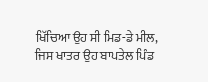ਖਿੱਚਿਆ ਉਹ ਸੀ ਮਿਡ-ਡੇ ਮੀਲ, ਜਿਸ ਖਾਤਰ ਉਹ ਬਾਪਤੇਲ ਪਿੰਡ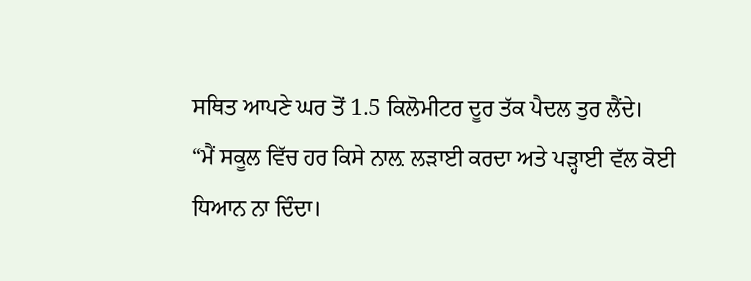ਸਥਿਤ ਆਪਣੇ ਘਰ ਤੋਂ 1.5 ਕਿਲੋਮੀਟਰ ਦੂਰ ਤੱਕ ਪੈਦਲ ਤੁਰ ਲੈਂਦੇ।
“ਮੈਂ ਸਕੂਲ ਵਿੱਚ ਹਰ ਕਿਸੇ ਨਾਲ਼ ਲੜਾਈ ਕਰਦਾ ਅਤੇ ਪੜ੍ਹਾਈ ਵੱਲ ਕੋਈ ਧਿਆਨ ਨਾ ਦਿੰਦਾ।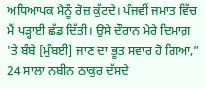ਅਧਿਆਪਕ ਮੈਨੂੰ ਰੋਜ਼ ਕੁੱਟਦੇ। ਪੰਜਵੀਂ ਜਮਾਤ ਵਿੱਚ ਮੈਂ ਪੜ੍ਹਾਈ ਛੱਡ ਦਿੱਤੀ। ਉਸੇ ਦੌਰਾਨ ਮੇਰੇ ਦਿਮਾਗ਼ 'ਤੇ ਬੰਬੇ [ਮੁੰਬਈ] ਜਾਣ ਦਾ ਭੂਤ ਸਵਾਰ ਹੋ ਗਿਆ,” 24 ਸਾਲਾ ਨਬੀਨ ਠਾਕੁਰ ਦੱਸਦੇ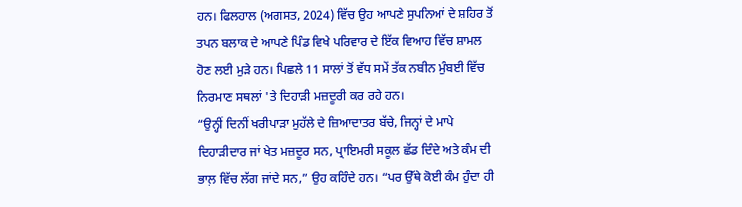ਹਨ। ਫਿਲਹਾਲ (ਅਗਸਤ, 2024) ਵਿੱਚ ਉਹ ਆਪਣੇ ਸੁਪਨਿਆਂ ਦੇ ਸ਼ਹਿਰ ਤੋਂ ਤਪਨ ਬਲਾਕ ਦੇ ਆਪਣੇ ਪਿੰਡ ਵਿਖੇ ਪਰਿਵਾਰ ਦੇ ਇੱਕ ਵਿਆਹ ਵਿੱਚ ਸ਼ਾਮਲ ਹੋਣ ਲਈ ਮੁੜੇ ਹਨ। ਪਿਛਲੇ 11 ਸਾਲਾਂ ਤੋਂ ਵੱਧ ਸਮੇਂ ਤੱਕ ਨਬੀਨ ਮੁੰਬਈ ਵਿੱਚ ਨਿਰਮਾਣ ਸਥਲਾਂ 'ਤੇ ਦਿਹਾੜੀ ਮਜ਼ਦੂਰੀ ਕਰ ਰਹੇ ਹਨ।
“ਉਨ੍ਹੀਂ ਦਿਨੀਂ ਖਰੀਪਾੜਾ ਮੁਹੱਲੇ ਦੇ ਜ਼ਿਆਦਾਤਰ ਬੱਚੇ, ਜਿਨ੍ਹਾਂ ਦੇ ਮਾਪੇ ਦਿਹਾੜੀਦਾਰ ਜਾਂ ਖੇਤ ਮਜ਼ਦੂਰ ਸਨ, ਪ੍ਰਾਇਮਰੀ ਸਕੂਲ ਛੱਡ ਦਿੰਦੇ ਅਤੇ ਕੰਮ ਦੀ ਭਾਲ਼ ਵਿੱਚ ਲੱਗ ਜਾਂਦੇ ਸਨ,” ਉਹ ਕਹਿੰਦੇ ਹਨ। “ਪਰ ਉੱਥੇ ਕੋਈ ਕੰਮ ਹੁੰਦਾ ਹੀ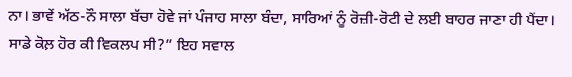ਨਾ। ਭਾਵੇਂ ਅੱਠ-ਨੌ ਸਾਲਾ ਬੱਚਾ ਹੋਵੇ ਜਾਂ ਪੰਜਾਹ ਸਾਲਾ ਬੰਦਾ, ਸਾਰਿਆਂ ਨੂੰ ਰੋਜ਼ੀ-ਰੋਟੀ ਦੇ ਲਈ ਬਾਹਰ ਜਾਣਾ ਹੀ ਪੈਂਦਾ। ਸਾਡੇ ਕੋਲ਼ ਹੋਰ ਕੀ ਵਿਕਲਪ ਸੀ?” ਇਹ ਸਵਾਲ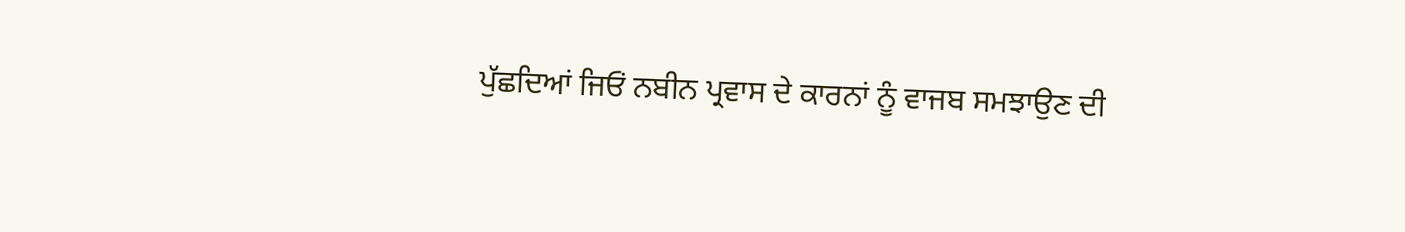ਪੁੱਛਦਿਆਂ ਜਿਓਂ ਨਬੀਨ ਪ੍ਰਵਾਸ ਦੇ ਕਾਰਨਾਂ ਨੂੰ ਵਾਜਬ ਸਮਝਾਉਣ ਦੀ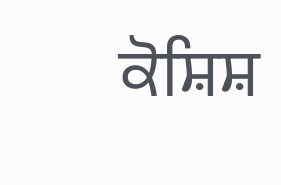ਕੋਸ਼ਿਸ਼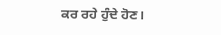ਕਰ ਰਹੇ ਹੁੰਦੇ ਹੋਣ।